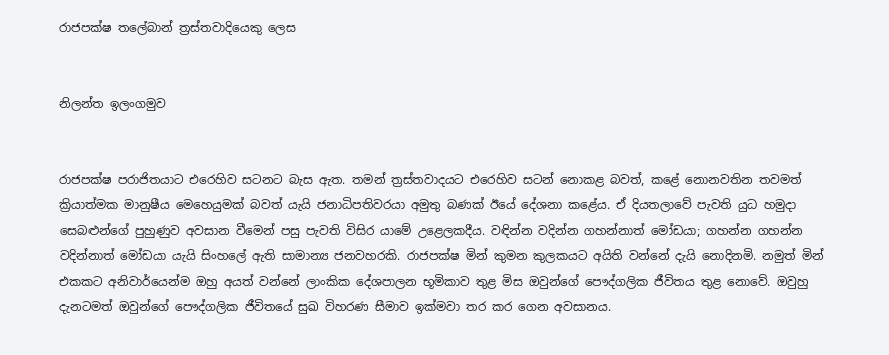රාජපක්ෂ තලේබාන් ත්‍රස්තවාදියෙකු ලෙස


නිලන්ත ඉලංගමුව


රාජපක්ෂ පරාජිතයාට එරෙහිව සටනට බැස ඇත. තමන් ත්‍රස්තවාදයට එරෙහිව සටන් නොකළ බවත්, කළේ නොනවතින තවමත් ක්‍රියාත්මක මානුෂීය මෙහෙයුමක් බවත් යැයි ජනාධිපතිවරයා අමුතු බණක් ඊයේ දේශනා කළේය. ඒ දියතලාවේ පැවති යුධ හමුදා සෙබළුන්ගේ පුහුණුව අවසාන වීමෙන් පසු පැවති විසිර යාමේ උළෙලකදීය. වඳින්න වදින්න ගහන්නාත් මෝඩයා; ගහන්න ගහන්න වදින්නාත් මෝඩයා යැයි සිංහලේ ඇති සාමාන්‍ය ජනවහරකි. රාජපක්ෂ මින් කුමන කුලකයට අයිති වන්නේ දැයි නොදිනමි. නමුත් මින් එකකට අනිවාර්යෙන්ම ඔහු අයත් වන්නේ ලාංකික දේශපාලන භූමිකාව තුළ මිස ඔවුන්ගේ පෞද්ගලික ජීවිතය තුළ නොවේ. ඔවුහු දැනටමත් ඔවුන්ගේ පෞද්ගලික ජීවිතයේ සුඛ විහරණ සීමාව ඉක්මවා තර කර ගෙන අවසානය.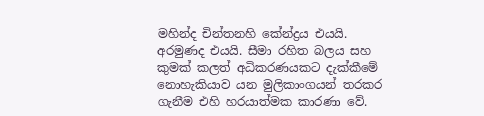මහින්ද චින්තනහි කේන්ද්‍රය එයයි. අරමුණද එයයි. සීමා රහිත බලය සහ කුමක් කලත් අධිකරණයකට දැක්කීමේ නොහැකියාව යන මුලිකාංගයන් තරකර ගැනීම එහි හරයාත්මක කාරණා වේ.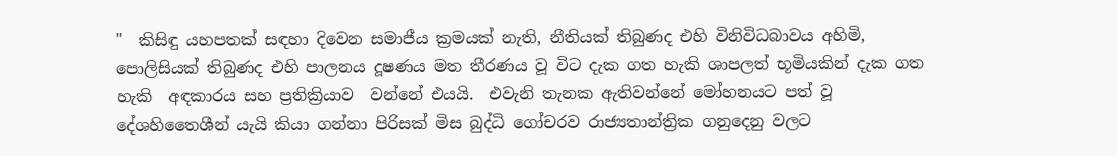"  කිසිඳු යහපතක් සඳහා දිවෙන සමාජීය ක්‍රමයක් නැති, නීතියක් තිබුණද එහි විනිවිධබාවය අහිමි, පොලිසියක් තිබුණද එහි පාලනය දූෂණය මත තීරණය වූ විට දැක ගත හැකි ශාපලත් භූමියකින් දැක ගත හැකි  අඳකාරය සහ ප්‍රතික්‍රියාව  වන්නේ එයයි.  එවැනි තැනක ඇතිවන්නේ මෝහනයට පත් වූ දේශහිතෛශීන් යැයි කියා ගන්නා පිරිසක් මිස බුද්ධි ගෝචරව රාජ්‍යතාන්ත්‍රික ගනුදෙනු වලට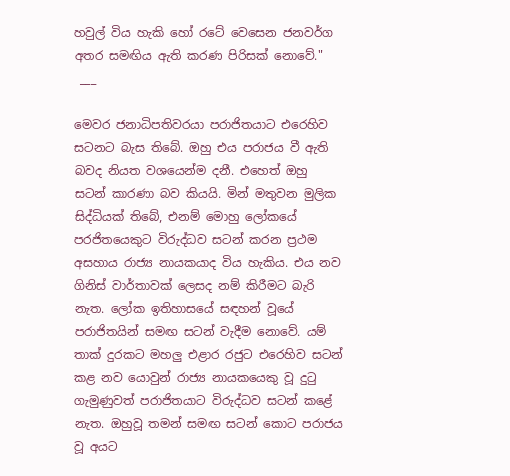හවුල් විය හැකි හෝ රටේ වෙසෙන ජනවර්ග අතර සමඟිය ඇති කරණ පිරිසක් නොවේ."
 ___

මෙවර ජනාධිපතිවරයා පරාජිතයාට එරෙහිව සටනට බැස තිබේ. ඔහු එය පරාජය වී ඇති බවද නියත වශයෙන්ම දනී. එහෙත් ඔහු සටන් කාරණා බව කියයි. මින් මතුවන මුලික සිද්ධියක් තිබේ, එනම් මොහු ලෝකයේ පරජිතයෙකුට විරුද්ධව සටන් කරන ප්‍රථම අසහාය රාජ්‍ය නායකයාද විය හැකිය. එය නව ගිනිස් වාර්තාවක් ලෙසද නම් කිරීමට බැරි නැත. ලෝක ඉතිහාසයේ සඳහන් වූයේ පරාජිතයින් සමඟ සටන් වැදීම නොවේ. යම් තාක් දුරකට මහලු එළාර රජුට එරෙහිව සටන් කළ නව යොවුන් රාජ්‍ය නායකයෙකු වූ දුටු ගැමුණුවත් පරාජිතයාට විරුද්ධව සටන් කළේ නැත. ඔහුවූ තමන් සමඟ සටන් කොට පරාජය වූ අයට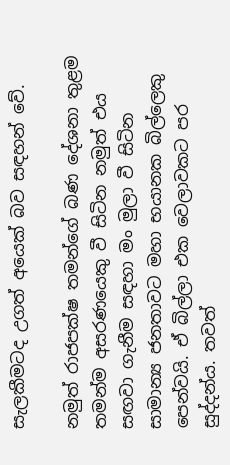සැලකීමටද උගත් අයෙක් බව සඳහන් වේ.

නමුත් රාජපක්ෂ තමන්ගේ බණ දේශනා තුළම තමන්ම අසරණයෙකු වී සිටින නමුත් එය සඟවා ගැනීම සඳහා මං මුලා වී සිටින සාමාන්‍ය ජනතාවට මහා භයානක බිල්ලෙකු පෙන්වයි. ඒ බිල්ලා එක වෙලාවකට පර සුද්දන්ය. තවත්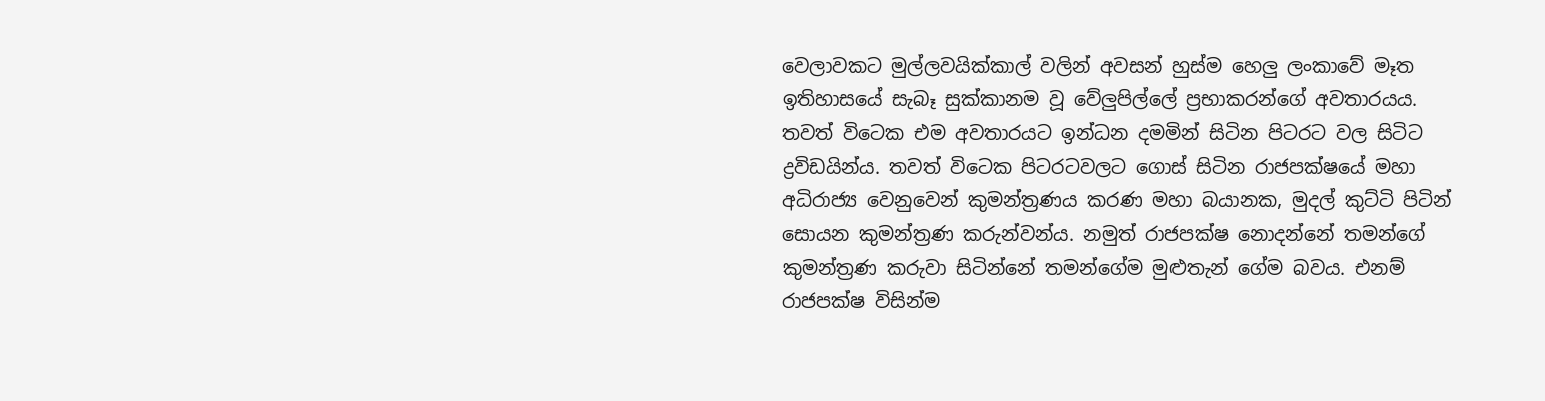වෙලාවකට මුල්ලවයික්කාල් වලින් අවසන් හුස්ම හෙලු ලංකාවේ මෑත ඉතිහාසයේ සැබෑ සුක්කානම වූ වේලුපිල්ලේ ප්‍රභාකරන්ගේ අවතාරයය. තවත් විටෙක එම අවතාරයට ඉන්ධන දමමින් සිටින පිටරට වල සිටිට ද්‍රවිඩයින්ය. තවත් විටෙක පිටරටවලට ගොස් සිටින රාජපක්ෂයේ මහා අධිරාජ්‍ය වෙනුවෙන් කුමන්ත්‍රණය කරණ මහා බයානක, මුදල් කුට්ටි පිටින් සොයන කුමන්ත්‍රණ කරුන්වන්ය. නමුත් රාජපක්ෂ නොදන්නේ තමන්ගේ කුමන්ත්‍රණ කරුවා සිටින්නේ තමන්ගේම මුළුතැන් ගේම බවය. එනම් රාජපක්ෂ විසින්ම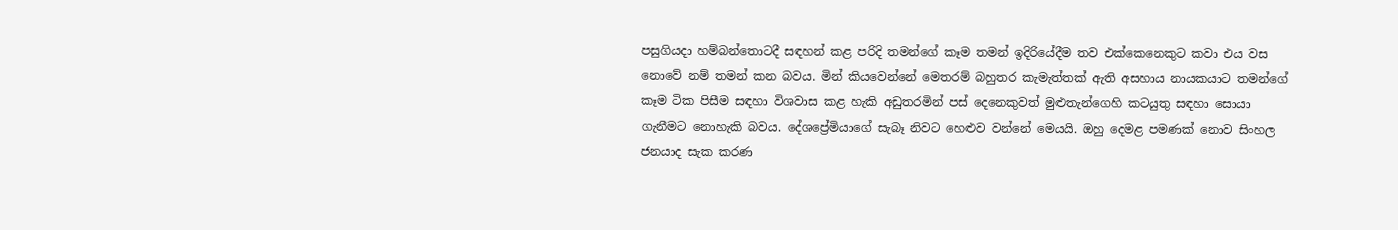පසුගියදා හම්බන්තොටදී සඳහන් කළ පරිදි තමන්ගේ කෑම තමන් ඉදිරියේදීම තව එක්කෙනෙකුට කවා එය වස නොවේ නම් තමන් කන බවය. මින් කියවෙන්නේ මෙතරම් බහුතර කැමැත්තක් ඇති අසහාය නායකයාට තමන්ගේ කෑම ටික පිසීම සඳහා විශවාස කළ හැකි අඩුතරමින් පස් දෙනෙකුවත් මුළුතැන්ගෙහි කටයුතු සඳහා සොයා ගැනීමට නොහැකි බවය. දේශප්‍රේමියාගේ සැබෑ නිවට හෙළුව වන්නේ මෙයයි. ඔහු දෙමළ පමණක් නොව සිංහල ජනයාද සැක කරණ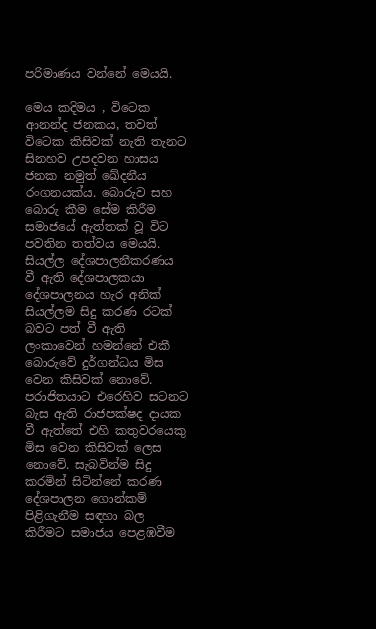පරිමාණය වන්නේ මෙයයි.

මෙය කදිමය , විටෙක ආනන්ද ජනකය, තවත් විටෙක කිසිවක් නැති තැනට සිනහව උපදවන හාසය ජනක නමුත් ඛේදනීය රංගනයක්ය. බොරුව සහ බොරු කීම සේම කිරීම සමාජයේ ඇත්තක් වූ විට පවතින තත්වය මෙයයි. සියල්ල දේශපාලනීකරණය වී ඇති දේශපාලකයා දේශපාලනය හැර අනික් සියල්ලම සිදු කරණ රටක් බවට පත් වී ඇති ලංකාවෙන් හමන්නේ එකී බොරුවේ දුර්ගන්ධය මිස වෙන කිසිවක් නොවේ. පරාජිතයාට එරෙහිව සටනට බැස ඇති රාජපක්ෂද දායක වී ඇත්තේ එහි කතුවරයෙකු මිස වෙන කිසිවක් ලෙස නොවේ. සැබවින්ම සිදු කරමින් සිටින්නේ කරණ දේශපාලන ගොන්කම් පිළිගැනීම සඳහා බල කිරීමට සමාජය පෙළඹවීම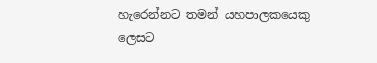හැරෙන්නට තමන් යහපාලකයෙකු ලෙසට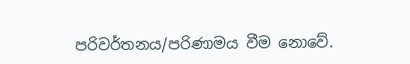පරිවර්තනය/පරිණාමය වීම නොවේ.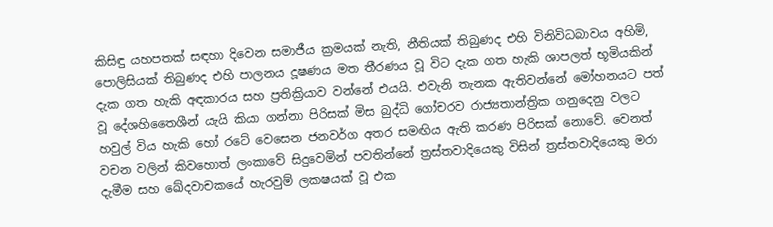කිසිඳු යහපතක් සඳහා දිවෙන සමාජීය ක්‍රමයක් නැති, නීතියක් තිබුණද එහි විනිවිධබාවය අහිමි, පොලිසියක් තිබුණද එහි පාලනය දූෂණය මත තීරණය වූ විට දැක ගත හැකි ශාපලත් භූමියකින් දැක ගත හැකි අඳකාරය සහ ප්‍රතික්‍රියාව වන්නේ එයයි. එවැනි තැනක ඇතිවන්නේ මෝහනයට පත් වූ දේශහිතෛශීන් යැයි කියා ගන්නා පිරිසක් මිස බුද්ධි ගෝචරව රාජ්‍යතාන්ත්‍රික ගනුදෙනු වලට හවුල් විය හැකි හෝ රටේ වෙසෙන ජනවර්ග අතර සමඟිය ඇති කරණ පිරිසක් නොවේ. වෙනත් වචන වලින් කිවහොත් ලංකාවේ සිදුවෙමින් පවතින්නේ ත්‍රස්තවාදියෙකු විසින් ත්‍රස්තවාදියෙකු මරා දැමීම සහ ඛේදවාචකයේ හැරවුම් ලකෂයක් වූ එක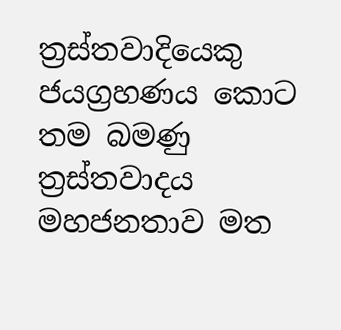ත්‍රස්තවාදියෙකු ජයග්‍රහණය කොට තම බමණු ත්‍රස්තවාදය මහජනතාව මත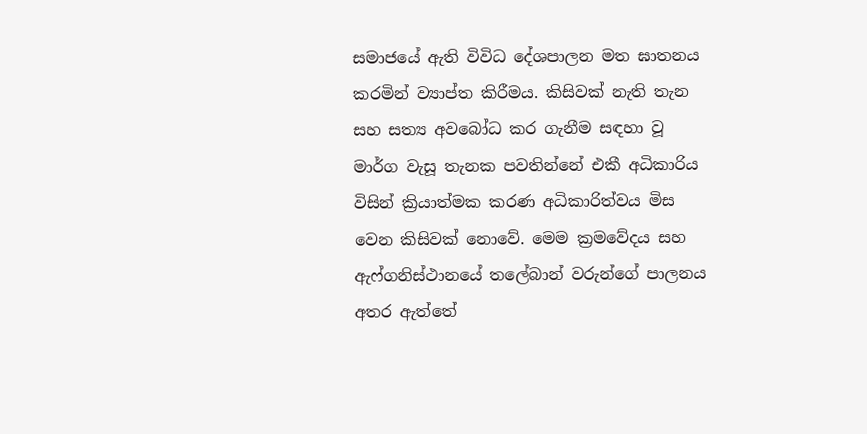සමාජයේ ඇති විවිධ දේශපාලන මත ඝාතනය කරමින් ව්‍යාප්ත කිරීමය. කිසිවක් නැති තැන සහ සත්‍ය අවබෝධ කර ගැනීම සඳහා වූ මාර්ග වැසූ තැනක පවතින්නේ එකී අධිකාරිය විසින් ක්‍රියාත්මක කරණ අධිකාරිත්වය මිස වෙන කිසිවක් නොවේ. මෙම ක්‍රමවේදය සහ ඇෆ්ගනිස්ථානයේ තලේබාන් වරුන්ගේ පාලනය අතර ඇත්තේ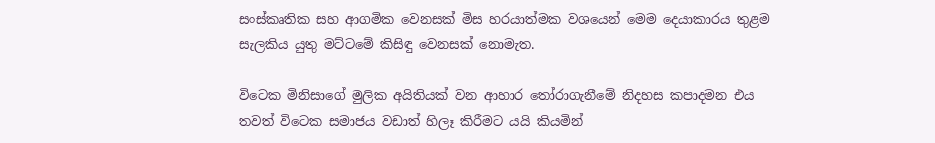සංස්කෘතික සහ ආගමික වෙනසක් මිස හරයාත්මක වශයෙන් මෙම දෙයාකාරය තුළම සැලකිය යුතු මට්ටමේ කිසිඳු වෙනසක් නොමැත.

විටෙක මිනිසාගේ මුලික අයිතියක් වන ආහාර තෝරාගැනීමේ නිදහස කපාදමන එය තවත් විටෙක සමාජය වඩාත් හිලෑ කිරීමට යයි කියමින්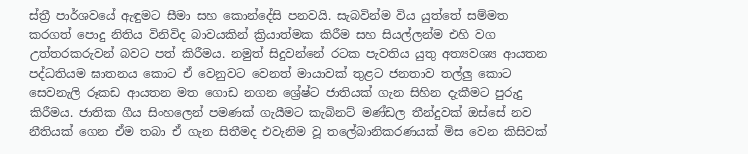ස්ත්‍රී පාර්ශවයේ ඇඳුමට සීමා සහ කොන්දේසි පනවයි. සැබවින්ම විය යුත්තේ සම්මත කරගත් පොදු නිතිය විනිවිද බාවයකින් ක්‍රියාත්මක කිරීම සහ සියල්ලන්ම එහි වග උත්තරකරුවන් බවට පත් කිරීමය. නමුත් සිදුවන්නේ රටක පැවතිය යුතු අත්‍යවශ්‍ය ආයතන පද්ධතියම ඝාතනය කොට ඒ වෙනුවට වෙනත් මායාවක් තුළට ජනතාව තල්ලු කොට සෙවනැලි රූකඩ ආයතන මත ගොඩ නගන ශ්‍රේෂ්ට ජාතියක් ගැන සිහින දැකීමට පුරුදු කිරීමය. ජාතික ගීය සිංහලෙන් පමණක් ගැයීමට කැබිනට් මණ්ඩල තීන්දුවක් ඔස්සේ නව නීතියක් ගෙන ඒම තබා ඒ ගැන සිතීමද එවැනිම වූ තලේබානිකරණයක් මිස වෙන කිසිවක්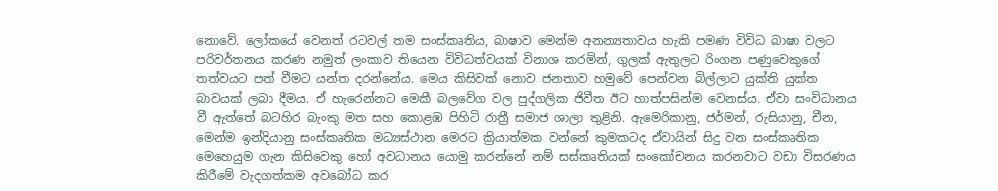නොවේ. ලෝකයේ වෙනත් රටවල් තම සංස්කෘතිය, බාෂාව මෙන්ම අනන්‍යතාවය හැකි පමණ විවිධ බාෂා වලට පරිවර්තනය කරණ නමුත් ලංකාව තියෙන විවිධත්වයක් විනාශ කරමින්, ගුලක් ඇතුලට රිංගන පණුවෙකුගේ තත්වයට පත් වීමට යන්ත දරන්නේය. මෙය කිසිවක් නොව ජනතාව හමුවේ පෙන්වන බිල්ලාට යුක්ති යුක්ත බාවයක් ලබා දීමය. ඒ හැරෙන්නට මෙකී බලවේග වල පුද්ගලික ජිවීත ඊට හාත්පසින්ම වෙනස්ය. ඒවා සංවිධානය වී ඇත්තේ බටහිර බැංකු මත සහ කොළඹ පිහිටි රාත්‍රී සමාජ ශාලා තුළිනි. ඇමෙරිකානු, ජර්මන්, රුසියානු, චීන, මෙන්ම ඉන්දියානු සංස්කෘතික මධ්‍යස්ථාන මෙරට ක්‍රියාත්මක වන්නේ කුමකටද ඒවායින් සිදු වන සංස්කෘතික මෙහෙයුම ගැන කිසිවෙකු හෝ අවධානය යොමු කරන්නේ නම් සස්කෘතියක් සංකෝචනය කරනවාට වඩා විසරණය කිරීමේ වැදගත්කම අවබෝධ කර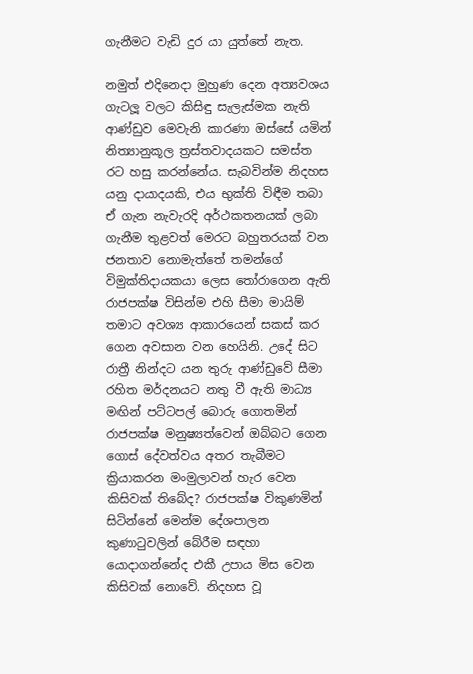ගැනීමට වැඩි දුර යා යුත්තේ නැත.

නමුත් එදිනෙදා මුහුණ දෙන අත්‍යවශය ගැටලූ වලට කිසිඳු සැලැස්මක නැති ආණ්ඩුව මෙවැනි කාරණා ඔස්සේ යමින් නිත්‍යානුකූල ත්‍රස්තවාදයකට සමස්ත රට හසු කරන්නේය. සැබවින්ම නිදහස යනු දායාදයකි, එය භුක්ති විඳීම තබා ඒ ගැන නැවැරදි අර්ථකතනයක් ලබා ගැනීම තුළවත් මෙරට බහුතරයක් වන ජනතාව නොමැත්තේ තමන්ගේ විමුක්තිදායකයා ලෙස තෝරාගෙන ඇති රාජපක්ෂ විසින්ම එහි සීමා මායිම් තමාට අවශ්‍ය ආකාරයෙන් සකස් කර ගෙන අවසාන වන හෙයිනි. උදේ සිට රාත්‍රී නින්දට යන තුරු ආණ්ඩුවේ සීමා රහිත මර්දනයට නතු වී ඇති මාධ්‍ය මඟින් පට්ටපල් බොරු ගොතමින් රාජපක්ෂ මනුෂ්‍යත්වෙන් ඔබ්බට ගෙන ගොස් දේවත්වය අතර තැබීමට ක්‍රියාකරන මංමුලාවන් හැර වෙන කිසිවක් තිබේද? රාජපක්ෂ විකුණමින් සිටින්නේ මෙන්ම දේශපාලන කුණාටුවලින් බේරීම සඳහා යොදාගන්නේද එකී උපාය මිස වෙන කිසිවක් නොවේ. නිදහස වූ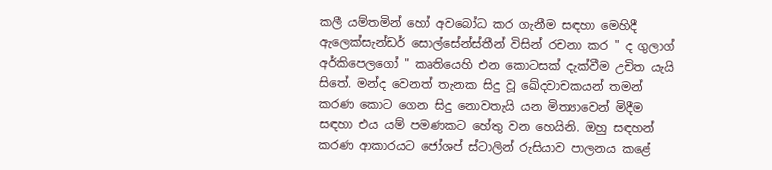කලී යම්තමින් හෝ අවබෝධ කර ගැනීම සඳහා මෙහිදී ඇලෙක්සැන්ඩර් සොල්සේන්ස්තීන් විසින් රචනා කර " ද ගුලාග් අර්කිපෙලගෝ " කෘතියෙහි එන කොටසක් දැක්වීම උචිත යැයි සිතේ. මන්ද වෙනත් තැනක සිදු වූ ඛේදවාචකයන් තමන් කරණ කොට ගෙන සිදු නොවතැයි යන මිත්‍යාවෙන් මිදීම සඳහා එය යම් පමණකට හේතු වන හෙයිනි. ඔහු සඳහන් කරණ ආකාරයට ජෝශප් ස්ටාලින් රුසියාව පාලනය කළේ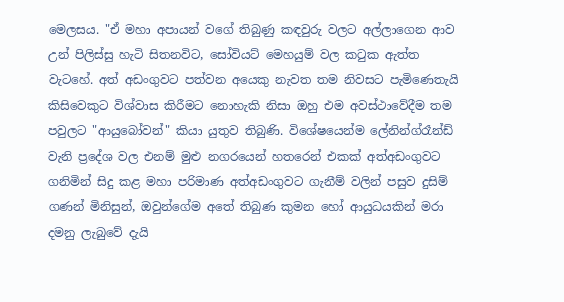මෙලසය. "ඒ මහා අපායන් වගේ තිබුණු කඳවුරු වලට අල්ලාගෙන ආව උන් පිලිස්සු හැටි සිතනවිට, සෝවියට් මෙහයුම් වල කටුක ඇත්ත වැටහේ. අත් අඩංගුවට පත්වන අයෙකු නැවත තම නිවසට පැමිණෙතැයි කිසිවෙකුට විශ්වාස කිරීමට නොහැකි නිසා ඔහු එම අවස්ථාවේදීම තම පවුලට "ආයුබෝවන්" කියා යුතුව තිබුණි. විශේෂයෙන්ම ලේනින්ග්රෑන්ඩ් වැනි ප්‍රදේශ වල එනම් මුළු නගරයෙන් හතරෙන් එකක් අත්අඩංගුවට ගනිමින් සිදු කළ මහා පරිමාණ අත්අඩංගුවට ගැනීම් වලින් පසුව දුසිම් ගණන් මිනිසුන්, ඔවුන්ගේම අතේ තිබුණ කුමන හෝ ආයුධයකින් මරා දමනු ලැබුවේ දැයි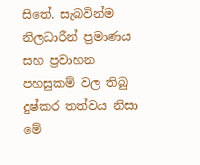සිතේ. සැබවින්ම නිලධාරීන් ප්‍රමාණය සහ ප්‍රවාහන පහසුකම් වල තිබු දුෂ්කර තත්වය නිසා මේ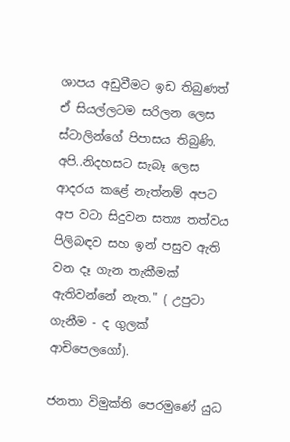ශාපය අඩුවීමට ඉඩ තිබුණත් ඒ සියල්ලටම සරිලන ලෙස ස්ටාලින්ගේ පිපාසය තිබුණි. අපි..නිදහසට සැබෑ ලෙස ආදරය කළේ නැත්නම් අපට අප වටා සිදුවන සත්‍ය තත්වය පිලිබඳව සහ ඉන් පසුව ඇති වන දෑ ගැන තැකීමක් ඇතිවන්නේ නැත." ( උපුටා ගැනීම - ද ගුලක් ආචිපෙලගෝ).

ජනතා විමුක්ති පෙරමුණේ යුධ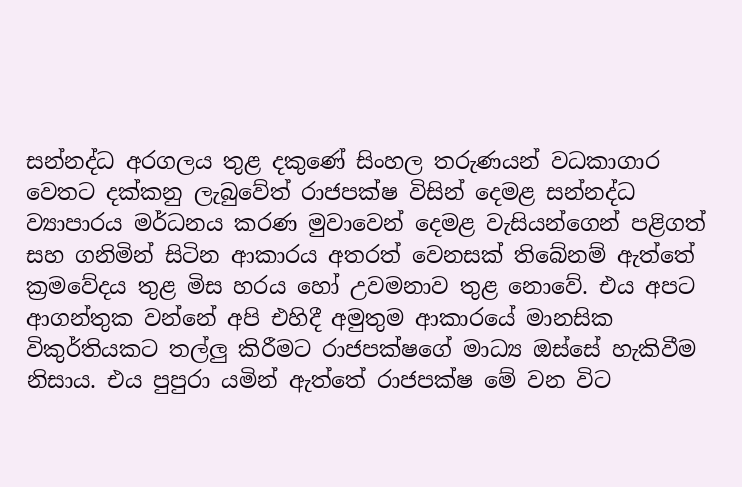සන්නද්ධ අරගලය තුළ දකුණේ සිංහල තරුණයන් වධකාගාර වෙතට දක්කනු ලැබුවේත් රාජපක්ෂ විසින් දෙමළ සන්නද්ධ ව්‍යාපාරය මර්ධනය කරණ මුවාවෙන් දෙමළ වැසියන්ගෙන් පළිගත් සහ ගනිමින් සිටින ආකාරය අතරත් වෙනසක් තිබේනම් ඇත්තේ ක්‍රමවේදය තුළ මිස හරය හෝ උවමනාව තුළ නොවේ. එය අපට ආගන්තුක වන්නේ අපි එහිදී අමුතුම ආකාරයේ මානසික විකුර්තියකට තල්ලු කිරීමට රාජපක්ෂගේ මාධ්‍ය ඔස්සේ හැකිවීම නිසාය. එය පුපුරා යමින් ඇත්තේ රාජපක්ෂ මේ වන විට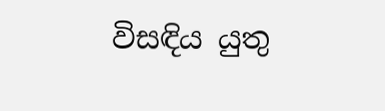විසඳිය යුතු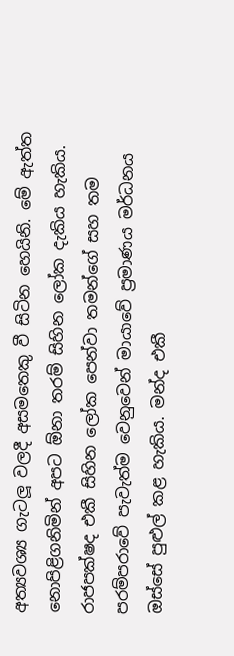අත්‍යවශ්‍ය ගැටලූ වලදී අසමතෙකු වී සිටින හෙයිනි. මේ ඇත්ත නොපිළිගනිමින් අපට ඕනා තරම් සිහින ලෝක දැකිය හැකිය. රාජපක්ෂද එකී සිහින ලෝක පෙන්වා තමන්ගේ සහ තම පරම්පරාවේ පැවැත්ම වෙනුවෙන් මායාවේ ප්‍රමාණය මර්ධනය ඔස්සේ පුළුල් කළ හැකිය. මන්ද එකී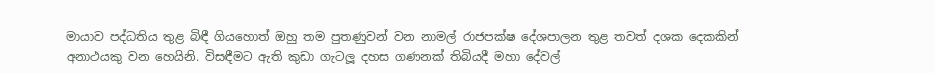මායාව පද්ධතිය තුළ බිඳී ගියහොත් ඔහු තම පුතණුවන් වන නාමල් රාජපක්ෂ දේශපාලන තුළ තවත් දශක දෙකකින් අනාථයකු වන හෙයිනි. විසඳීමට ඇති කුඩා ගැටලූ දහස ගණනක් තිබියදී මහා දේවල්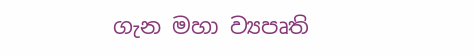ගැන මහා ව්‍යපෘති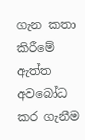ගැන කතා කිරීමේ ඇත්ත අවබෝධ කර ගැනීම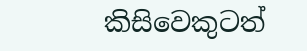කිසිවෙකුටත්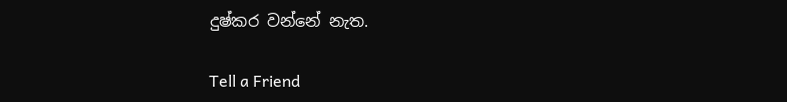දුෂ්කර වන්නේ නැත.

Tell a Friend